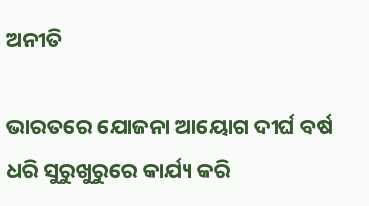ଅନୀତି

ଭାରତରେ ଯୋଜନା ଆୟୋଗ ଦୀର୍ଘ ବର୍ଷ ଧରି ସୁରୁଖୁରୁରେ କାର୍ଯ୍ୟ କରି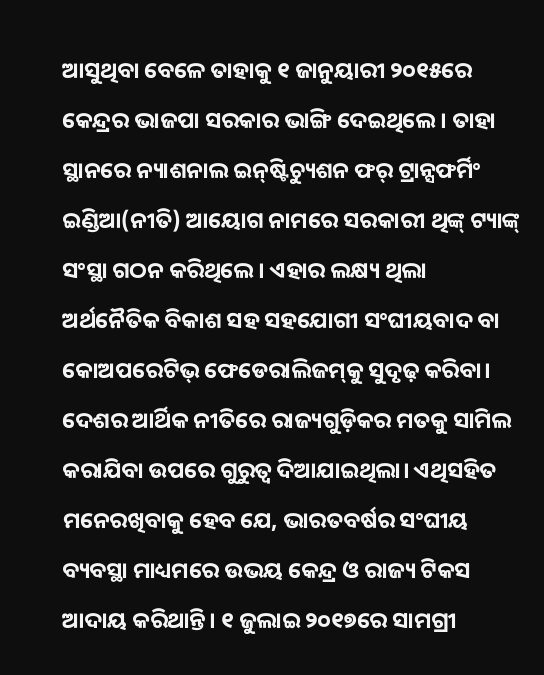ଆସୁଥିବା ବେଳେ ତାହାକୁ ୧ ଜାନୁୟାରୀ ୨୦୧୫ରେ କେନ୍ଦ୍ରର ଭାଜପା ସରକାର ଭାଙ୍ଗି ଦେଇଥିଲେ। ତାହା ସ୍ଥାନରେ ନ୍ୟାଶନାଲ ଇନ୍‌ଷ୍ଟିଚ୍ୟୁଶନ ଫର୍‌ ଟ୍ରାନ୍ସଫର୍ମିଂ ଇଣ୍ଡିଆ(ନୀତି) ଆୟୋଗ ନାମରେ ସରକାରୀ ଥିଙ୍କ୍‌ ଟ୍ୟାଙ୍କ୍‌ ସଂସ୍ଥା ଗଠନ କରିଥିଲେ। ଏହାର ଲକ୍ଷ୍ୟ ଥିଲା ଅର୍ଥନୈତିକ ବିକାଶ ସହ ସହଯୋଗୀ ସଂଘୀୟବାଦ ବା କୋଅପରେଟିଭ୍‌ ଫେଡେରାଲିଜମ୍‌କୁ ସୁଦୃଢ଼ କରିବା। ଦେଶର ଆର୍ଥିକ ନୀତିରେ ରାଜ୍ୟଗୁଡ଼ିକର ମତକୁ ସାମିଲ କରାଯିବା ଉପରେ ଗୁରୁତ୍ୱ ଦିଆଯାଇଥିଲା। ଏଥିସହିତ ମନେରଖିବାକୁ ହେବ ଯେ, ଭାରତବର୍ଷର ସଂଘୀୟ ବ୍ୟବସ୍ଥା ମାଧ୍ୟମରେ ଉଭୟ କେନ୍ଦ୍ର ଓ ରାଜ୍ୟ ଟିକସ ଆଦାୟ କରିଥାନ୍ତି। ୧ ଜୁଲାଇ ୨୦୧୭ରେ ସାମଗ୍ରୀ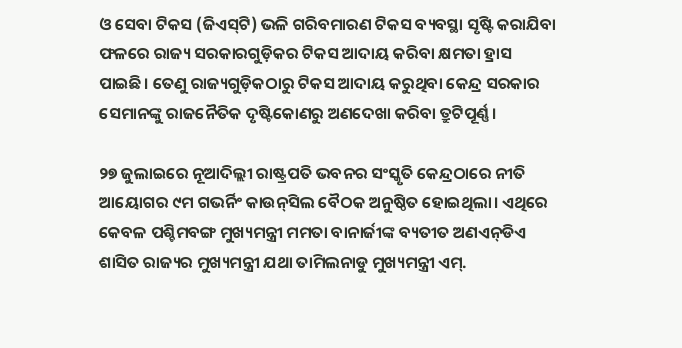ଓ ସେବା ଟିକସ (ଜିଏସ୍‌ଟି) ଭଳି ଗରିବମାରଣ ଟିକସ ବ୍ୟବସ୍ଥା ସୃଷ୍ଟି କରାଯିବା ଫଳରେ ରାଜ୍ୟ ସରକାରଗୁଡ଼ିକର ଟିକସ ଆଦାୟ କରିବା କ୍ଷମତା ହ୍ରାସ ପାଇଛି। ତେଣୁ ରାଜ୍ୟଗୁଡ଼ିକଠାରୁ ଟିକସ ଆଦାୟ କରୁଥିବା କେନ୍ଦ୍ର ସରକାର ସେମାନଙ୍କୁ ରାଜନୈତିକ ଦୃଷ୍ଟିକୋଣରୁ ଅଣଦେଖା କରିବା ତ୍ରୁଟିପୂର୍ଣ୍ଣ।

୨୭ ଜୁଲାଇରେ ନୂଆଦିଲ୍ଲୀ ରାଷ୍ଟ୍ରପତି ଭବନର ସଂସ୍କୃତି କେନ୍ଦ୍ରଠାରେ ନୀତି ଆୟୋଗର ୯ମ ଗଭର୍ନିଂ କାଉନ୍‌ସିଲ ବୈଠକ ଅନୁଷ୍ଠିତ ହୋଇଥିଲା। ଏଥିରେ କେବଳ ପଶ୍ଚିମବଙ୍ଗ ମୁଖ୍ୟମନ୍ତ୍ରୀ ମମତା ବାନାର୍ଜୀଙ୍କ ବ୍ୟତୀତ ଅଣଏନ୍‌ଡିଏ ଶାସିତ ରାଜ୍ୟର ମୁଖ୍ୟମନ୍ତ୍ରୀ ଯଥା ତାମିଲନାଡୁ ମୁଖ୍ୟମନ୍ତ୍ରୀ ଏମ୍‌.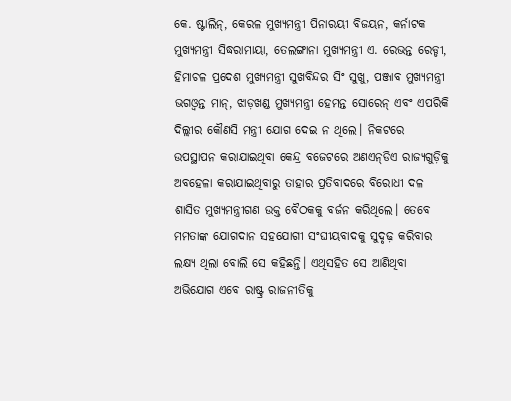କେ. ଷ୍ଟାଲିନ୍‌, କେରଳ ମୁଖ୍ୟମନ୍ତ୍ରୀ ପିନାରୟୀ ବିଜୟନ, କର୍ନାଟକ ମୁଖ୍ୟମନ୍ତ୍ରୀ ସିଦ୍ଧରାମାୟା, ତେଲଙ୍ଗାନା ମୁଖ୍ୟମନ୍ତ୍ରୀ ଏ. ରେଭନ୍ତ ରେଡ୍ଡୀ, ହିମାଚଳ ପ୍ରଦେଶ ମୁଖ୍ୟମନ୍ତ୍ରୀ ସୁଖବିନ୍ଦର ସିଂ ସୁଖୁ, ପଞ୍ଜାବ ମୁଖ୍ୟମନ୍ତ୍ରୀ ଭଗଓ୍ବନ୍ତ ମାନ୍‌, ଝାଡ଼ଖଣ୍ଡ ମୁଖ୍ୟମନ୍ତ୍ରୀ ହେମନ୍ତ ସୋରେନ୍‌ ଏବଂ ଏପରିକି ଦିଲ୍ଲୀର କୌଣସି ମନ୍ତ୍ରୀ ଯୋଗ ଦେଇ ନ ଥିଲେ। ନିକଟରେ ଉପସ୍ଥାପନ କରାଯାଇଥିବା କେନ୍ଦ୍ର ବଜେଟରେ ଅଣଏନ୍‌ଡିଏ ରାଜ୍ୟଗୁଡ଼ିକୁ ଅବହେଳା କରାଯାଇଥିବାରୁ ତାହାର ପ୍ରତିବାଦରେ ବିରୋଧୀ ଦଳ ଶାସିତ ମୁଖ୍ୟମନ୍ତ୍ରୀଗଣ ଉକ୍ତ ବୈଠକକୁ ବର୍ଜନ କରିଥିଲେ। ତେବେ ମମତାଙ୍କ ଯୋଗଦାନ ସହଯୋଗୀ ସଂଘୀୟବାଦକୁ ସୁଦୃଢ଼ କରିବାର ଲକ୍ଷ୍ୟ ଥିଲା ବୋଲି ସେ କହିଛନ୍ତି। ଏଥିସହିତ ସେ ଆଣିଥିବା ଅଭିଯୋଗ ଏବେ ରାଷ୍ଟ୍ର ରାଜନୀତିକୁ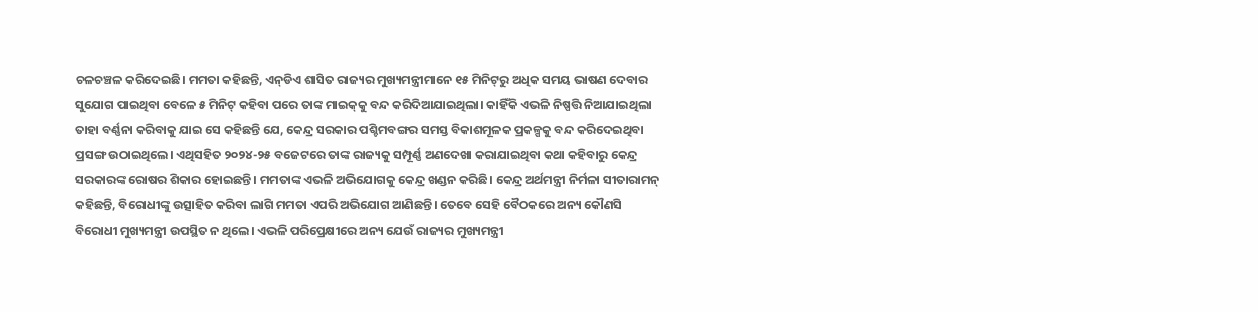ଚଳଚଞ୍ଚଳ କରିଦେଇଛି। ମମତା କହିଛନ୍ତି, ଏନ୍‌ଡିଏ ଶାସିତ ରାଜ୍ୟର ମୁଖ୍ୟମନ୍ତ୍ରୀମାନେ ୧୫ ମିନିଟ୍‌ରୁ ଅଧିକ ସମୟ ଭାଷଣ ଦେବାର ସୁଯୋଗ ପାଇଥିବା ବେଳେ ୫ ମିନିଟ୍‌ କହିବା ପରେ ତାଙ୍କ ମାଇକ୍‌କୁ ବନ୍ଦ କରିଦିଆଯାଇଥିଲା। କାହିଁକି ଏଭଳି ନିଷ୍ପତ୍ତି ନିଆଯାଇଥିଲା ତାହା ବର୍ଣ୍ଣନା କରିବାକୁ ଯାଇ ସେ କହିଛନ୍ତି ଯେ, କେନ୍ଦ୍ର ସରକାର ପଶ୍ଚିମବଙ୍ଗର ସମସ୍ତ ବିକାଶମୂଳକ ପ୍ରକଳ୍ପକୁ ବନ୍ଦ କରିଦେଇଥିବା ପ୍ରସଙ୍ଗ ଉଠାଇଥିଲେ। ଏଥିସହିତ ୨୦୨୪-୨୫ ବଜେଟରେ ତାଙ୍କ ରାଜ୍ୟକୁ ସମ୍ପୂର୍ଣ୍ଣ ଅଣଦେଖା କରାଯାଇଥିବା କଥା କହିବାରୁ କେନ୍ଦ୍ର ସରକାରଙ୍କ ରୋଷର ଶିକାର ହୋଇଛନ୍ତି। ମମତାଙ୍କ ଏଭଳି ଅଭିଯୋଗକୁ କେନ୍ଦ୍ର ଖଣ୍ଡନ କରିଛି। କେନ୍ଦ୍ର ଅର୍ଥମନ୍ତ୍ରୀ ନିର୍ମଳା ସୀତାରାମନ୍‌ କହିଛନ୍ତି, ବିରୋଧୀଙ୍କୁ ଉତ୍ସାହିତ କରିବା ଲାଗି ମମତା ଏପରି ଅଭିଯୋଗ ଆଣିଛନ୍ତି। ତେବେ ସେହି ବୈଠକରେ ଅନ୍ୟ କୌଣସି ବିରୋଧୀ ମୁଖ୍ୟମନ୍ତ୍ରୀ ଉପସ୍ଥିତ ନ ଥିଲେ। ଏଭଳି ପରିପ୍ରେକ୍ଷୀରେ ଅନ୍ୟ ଯେଉଁ ରାଜ୍ୟର ମୁଖ୍ୟମନ୍ତ୍ରୀ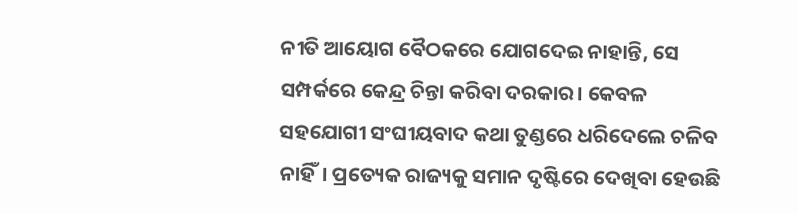ନୀତି ଆୟୋଗ ବୈଠକରେ ଯୋଗଦେଇ ନାହାନ୍ତି, ସେ ସମ୍ପର୍କରେ କେନ୍ଦ୍ର ଚିନ୍ତା କରିବା ଦରକାର। କେବଳ ସହଯୋଗୀ ସଂଘୀୟବାଦ କଥା ତୁଣ୍ଡରେ ଧରିଦେଲେ ଚଳିବ ନାହିଁ। ପ୍ରତ୍ୟେକ ରାଜ୍ୟକୁ ସମାନ ଦୃଷ୍ଟିରେ ଦେଖିବା ହେଉଛି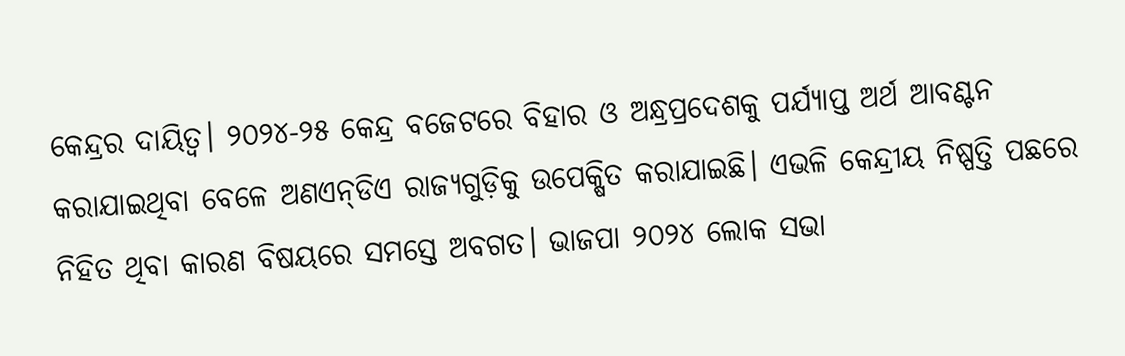କେନ୍ଦ୍ରର ଦାୟିତ୍ୱ। ୨୦୨୪-୨୫ କେନ୍ଦ୍ର ବଜେଟରେ ବିହାର ଓ ଅନ୍ଧ୍ରପ୍ରଦେଶକୁ ପର୍ଯ୍ୟାପ୍ତ ଅର୍ଥ ଆବଣ୍ଟନ କରାଯାଇଥିବା ବେଳେ ଅଣଏନ୍‌ଡିଏ ରାଜ୍ୟଗୁଡ଼ିକୁ ଉପେକ୍ଷିତ କରାଯାଇଛି। ଏଭଳି କେନ୍ଦ୍ରୀୟ ନିଷ୍ପତ୍ତି ପଛରେ ନିହିତ ଥିବା କାରଣ ବିଷୟରେ ସମସ୍ତେ ଅବଗତ। ଭାଜପା ୨୦୨୪ ଲୋକ ସଭା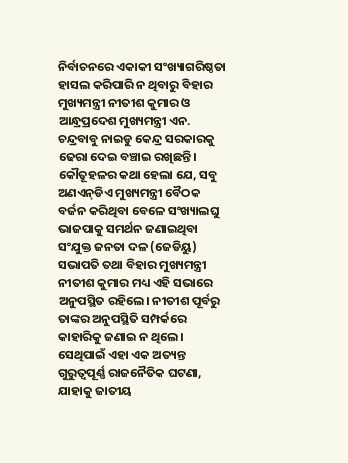ନିର୍ବାଚନରେ ଏକାକୀ ସଂଖ୍ୟାଗରିଷ୍ଠତା ହାସଲ କରିପାରି ନ ଥିବାରୁ ବିହାର ମୁଖ୍ୟମନ୍ତ୍ରୀ ନୀତୀଶ କୁମାର ଓ ଆନ୍ଧ୍ରପ୍ରଦେଶ ମୁଖ୍ୟମନ୍ତ୍ରୀ ଏନ. ଚନ୍ଦ୍ରବାବୁ ନାଇଡୁ କେନ୍ଦ୍ର ସରକାରକୁ ଢେରା ଦେଇ ବଞ୍ଚାଇ ରଖିଛନ୍ତି। କୌତୂହଳର କଥା ହେଲା ଯେ, ସବୁ ଅଣଏନ୍‌ଡିଏ ମୁଖ୍ୟମନ୍ତ୍ରୀ ବୈଠକ ବର୍ଜନ କରିଥିବା ବେଳେ ସଂଖ୍ୟାଲଘୁ ଭାଜପାକୁ ସମର୍ଥନ ଜଣାଇଥିବା ସଂଯୁକ୍ତ ଜନତା ଦଳ (ଜେଡିୟୁ) ସଭାପତି ତଥା ବିହାର ମୁଖ୍ୟମନ୍ତ୍ରୀ ନୀତୀଶ କୁମାର ମଧ୍ୟ ଏହି ସଭାରେ ଅନୁପସ୍ଥିତ ରହିଲେ। ନୀତୀଶ ପୂର୍ବରୁ ତାଙ୍କର ଅନୁପସ୍ଥିତି ସମ୍ପର୍କରେ କାହାରିକୁ ଜଣାଇ ନ ଥିଲେ। ସେଥିପାଇଁ ଏହା ଏକ ଅତ୍ୟନ୍ତ ଗୁରୁତ୍ୱପୂର୍ଣ୍ଣ ରାଜନୈତିକ ଘଟଣା, ଯାହାକୁ ଜାତୀୟ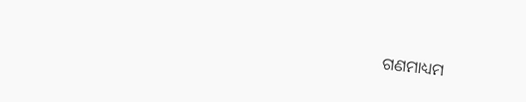ଗଣମାଧ୍ୟମ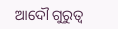ଆଦୌ ଗୁରୁତ୍ୱ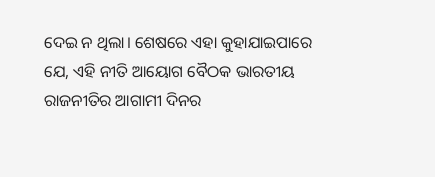ଦେଇ ନ ଥିଲା। ଶେଷରେ ଏହା କୁହାଯାଇପାରେ ଯେ, ଏହି ନୀତି ଆୟୋଗ ବୈଠକ ଭାରତୀୟ ରାଜନୀତିର ଆଗାମୀ ଦିନର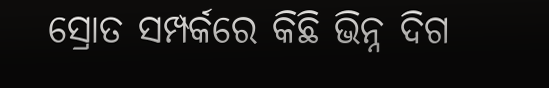ସ୍ରୋତ ସମ୍ପର୍କରେ କିଛି ଭିନ୍ନ ଦିଗ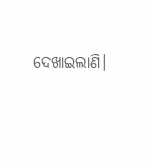ଦେଖାଇଲାଣି।